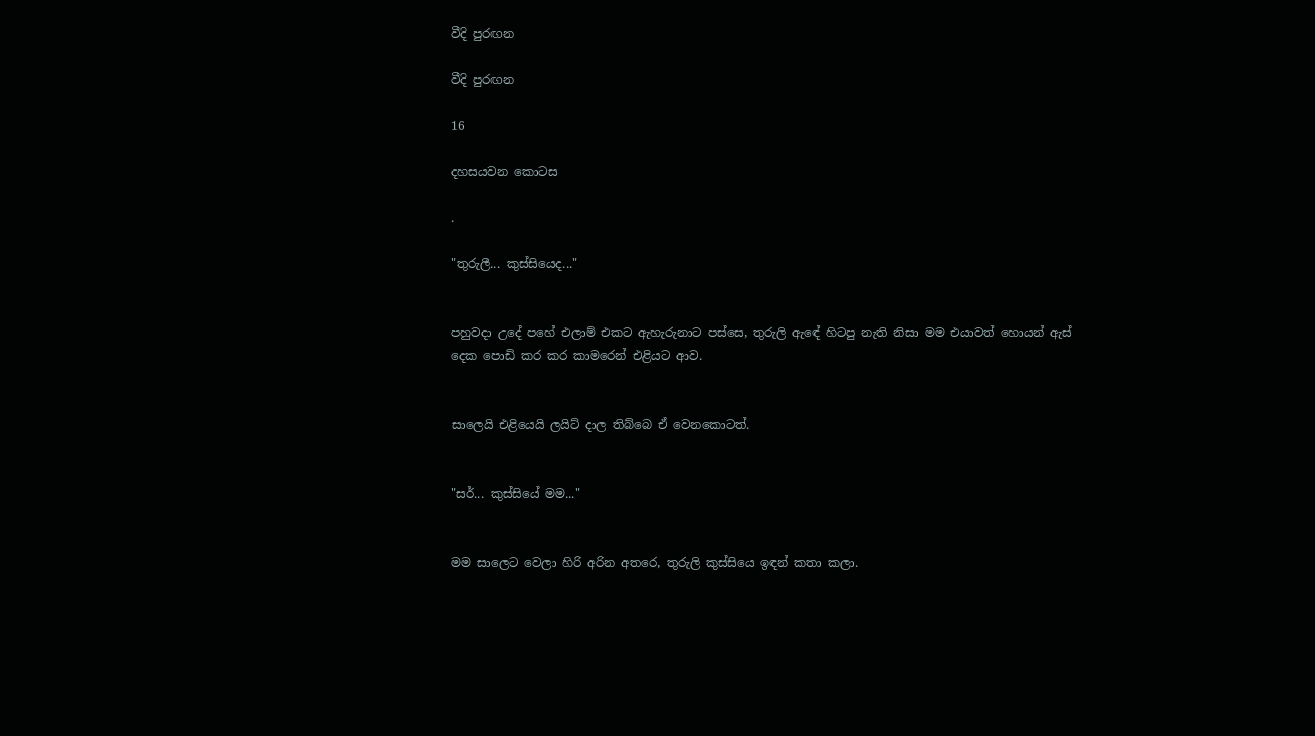වීදි පුරඟන

වීදි පුරඟන

16

දහසයවන කොටස

.

"තුරුලී... කුස්සියෙද..."


පහුවදා උදේ පහේ එලාම් එකට ඇහැරුනාට පස්සෙ, තුරුලි ඇඳේ හිටපු නැති නිසා මම එයාවත් හොයන් ඇස් දෙක පොඩි කර කර කාමරෙන් එළියට ආව.


සාලෙයි එළියෙයි ලයිට් දාල තිබ්බෙ ඒ වෙනකොටත්.


"සර්... කුස්සියේ මම..."


මම සාලෙට වෙලා හිරි අරින අතරෙ, තුරුලි කුස්සියෙ ඉඳන් කතා කලා.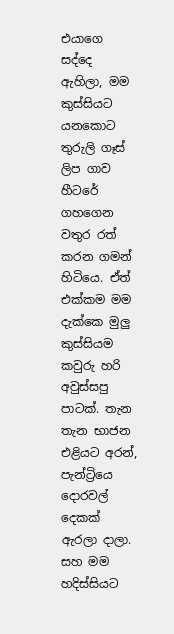එයාගෙ සද්දෙ ඇහිලා, මම කුස්සියට යනකොට තුරුලි ගෑස් ලිප ගාව හීටරේ ගහගෙන වතුර රත් කරන ගමන් හිටියෙ. ඒත් එක්කම මම දැක්කෙ මුලු කුස්සියම කවුරු හරි අවුස්සපු පාටක්. තැන තැන භාජන එළියට අරන්, පැන්ට්‍රියෙ දොරවල් දෙකක් ඇරලා දාලා. සහ මම හදිස්සියට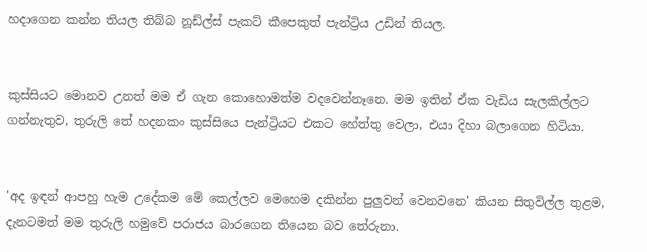හදාගෙන කන්න තියල තිබ්බ නූඩ්ල්ස් පැකට් කීපෙකුත් පැන්ට්‍රිය උඩින් තියල.


කුස්සියට මොනව උනත් මම ඒ ගැන කොහොමත්ම වදවෙන්නෑනෙ. මම ඉතින් ඒක වැඩිය සැලකිල්ලට ගන්නැතුව, තුරුලි තේ හදනකං කුස්සියෙ පැන්ට්‍රියට එකට හේත්තු වෙලා, එයා දිහා බලාගෙන හිටියා.


'අද ඉඳන් ආපහු හැම උදේකම මේ කෙල්ලව මෙහෙම දකින්න පුලුවන් වෙනවනෙ' කියන සිතුවිල්ල තුළම, දැනටමත් මම තුරුලි හමුවේ පරාජය බාරගෙන තියෙන බව තේරුනා.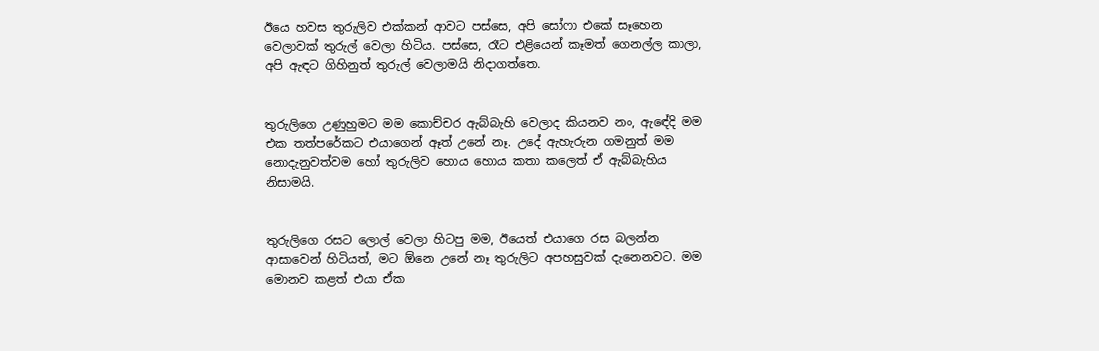ඊයෙ හවස තුරුලිව එක්කන් ආවට පස්සෙ, අපි සෝෆා එකේ සෑහෙන වෙලාවක් තුරුල් වෙලා හිටිය. පස්සෙ, රෑට එළියෙන් කෑමත් ගෙනල්ල කාලා, අපි ඇඳට ගිහිනුත් තුරුල් වෙලාමයි නිදාගත්තෙ.


තුරුලිගෙ උණුහුමට මම කොච්චර ඇබ්බැහි වෙලාද කියනව නං, ඇඳේදි මම එක තත්පරේකට එයාගෙන් ඈත් උනේ නෑ. උදේ ඇහැරුන ගමනුත් මම නොදැනුවත්වම හෝ තුරුලිව හොය හොය කතා කලෙත් ඒ ඇබ්බැහිය නිසාමයි.


තුරුලිගෙ රසට ලොල් වෙලා හිටපු මම, ඊයෙත් එයාගෙ රස බලන්න ආසාවෙන් හිටියත්, මට ඕනෙ උනේ නෑ තුරුලිට අපහසුවක් දැනෙනවට. මම මොනව කළත් එයා ඒක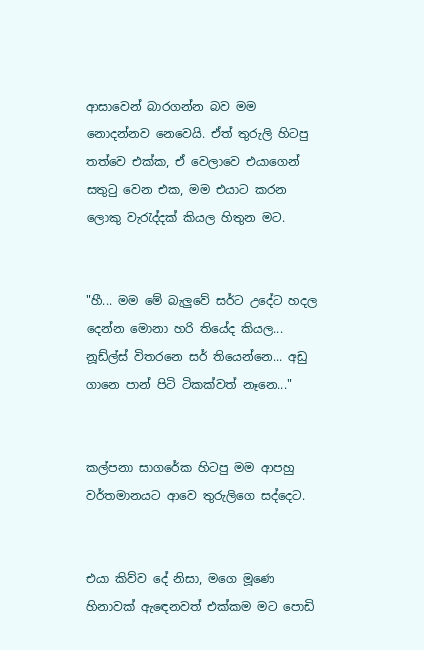ආසාවෙන් බාරගන්න බව මම නොදන්නව නෙවෙයි. ඒත් තුරුලි හිටපු තත්වෙ එක්ක, ඒ වෙලාවෙ එයාගෙන් සතුටු වෙන එක, මම එයාට කරන ලොකු වැරැද්දක් කියල හිතුන මට.


"හී... මම මේ බැලුවේ සර්ට උදේට හදල දෙන්න මොනා හරි තියේද කියල... නූඩ්ල්ස් විතරනෙ සර් තියෙන්නෙ... අඩු ගානෙ පාන් පිටි ටිකක්වත් නෑනෙ..."


කල්පනා සාගරේක හිටපු මම ආපහු වර්තමානයට ආවෙ තුරුලිගෙ සද්දෙට.


එයා කිව්ව දේ නිසා, මගෙ මූණෙ හිනාවක් ඇඳෙනවත් එක්කම මට පොඩි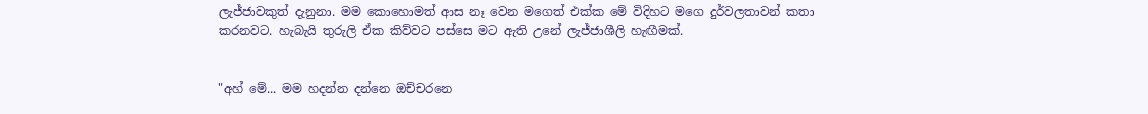ලැජ්ජාවකුත් දැනුනා. මම කොහොමත් ආස නෑ වෙන මගෙත් එක්ක මේ විදිහට මගෙ දුර්වලතාවන් කතා කරනවට. හැබැයි තුරුලි ඒක කිව්වට පස්සෙ මට ඇති උනේ ලැජ්ජාශීලි හැඟීමක්.


"අහ් මේ... මම හදන්න දන්නෙ ඔච්චරනෙ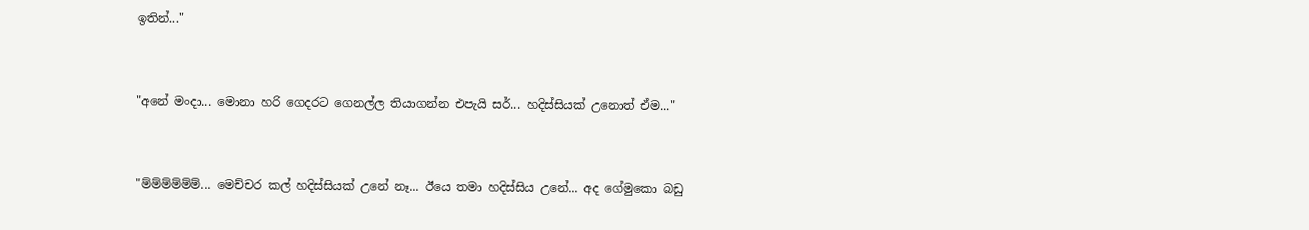ඉතින්..."


"අනේ මංදා... මොනා හරි ගෙදරට ගෙනල්ල තියාගන්න එපැයි සර්... හදිස්සියක් උනොත් ඒම..."


"ම්ම්ම්ම්ම්ම්... මෙච්චර කල් හදිස්සියක් උනේ නෑ... ඊයෙ තමා හදිස්සිය උනේ... අද ගේමුකො බඩු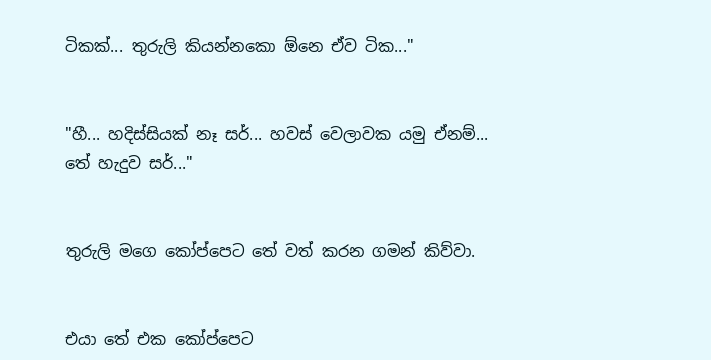ටිකක්... තුරුලි කියන්නකො ඕනෙ ඒව ටික..."


"හී... හදිස්සියක් නෑ සර්... හවස් වෙලාවක යමු ඒනම්... තේ හැදුව සර්..."


තුරුලි මගෙ කෝප්පෙට තේ වත් කරන ගමන් කිව්වා.


එයා තේ එක කෝප්පෙට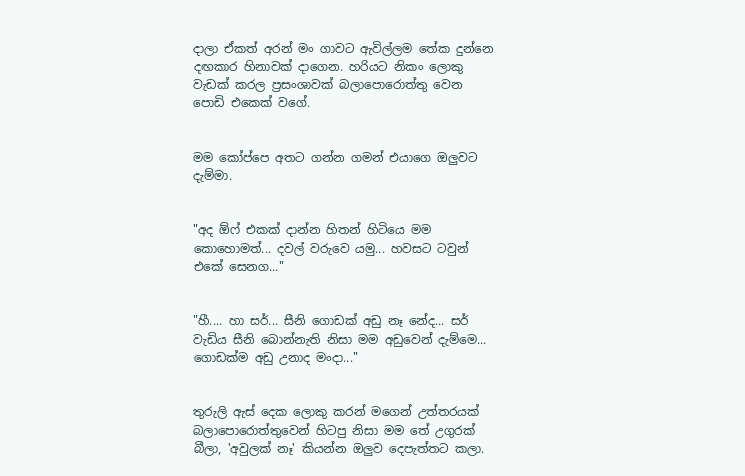දාලා ඒකත් අරන් මං ගාවට ඇවිල්ලම තේක දුන්නෙ දඟකාර හිනාවක් දාගෙන. හරියට නිකං ලොකු වැඩක් කරල ප්‍රසංශාවක් බලාපොරොත්තු වෙන පොඩි එකෙක් වගේ.


මම කෝප්පෙ අතට ගන්න ගමන් එයාගෙ ඔලුවට දැම්මා.


"අද ඕෆ් එකක් දාන්න හිතන් හිටියෙ මම කොහොමත්... දවල් වරුවෙ යමු... හවසට ටවුන් එකේ සෙනග..."


"හී.... හා සර්... සීනි ගොඩක් අඩු නෑ නේද... සර් වැඩිය සීනි බොන්නැති නිසා මම අඩුවෙන් දැම්මෙ... ගොඩක්ම අඩු උනාද මංදා..."


තුරුලි ඇස් දෙක ලොකු කරන් මගෙන් උත්තරයක් බලාපොරොත්තුවෙන් හිටපු නිසා මම තේ උගුරක් බීලා, 'අවුලක් නෑ' කියන්න ඔලුව දෙපැත්තට කලා.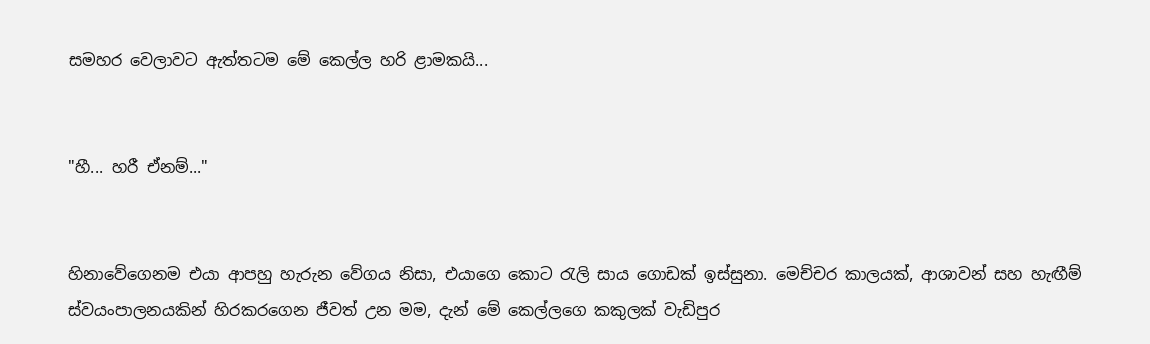සමහර වෙලාවට ඇත්තටම මේ කෙල්ල හරි ළාමකයි...


"හී... හරී ඒනම්..."


හිනාවේගෙනම එයා ආපහු හැරුන වේගය නිසා, එයාගෙ කොට රැලි සාය ගොඩක් ඉස්සුනා. මෙච්චර කාලයක්, ආශාවන් සහ හැඟීම් ස්වයංපාලනයකින් හිරකරගෙන ජීවත් උන මම, දැන් මේ කෙල්ලගෙ කකුලක් වැඩිපුර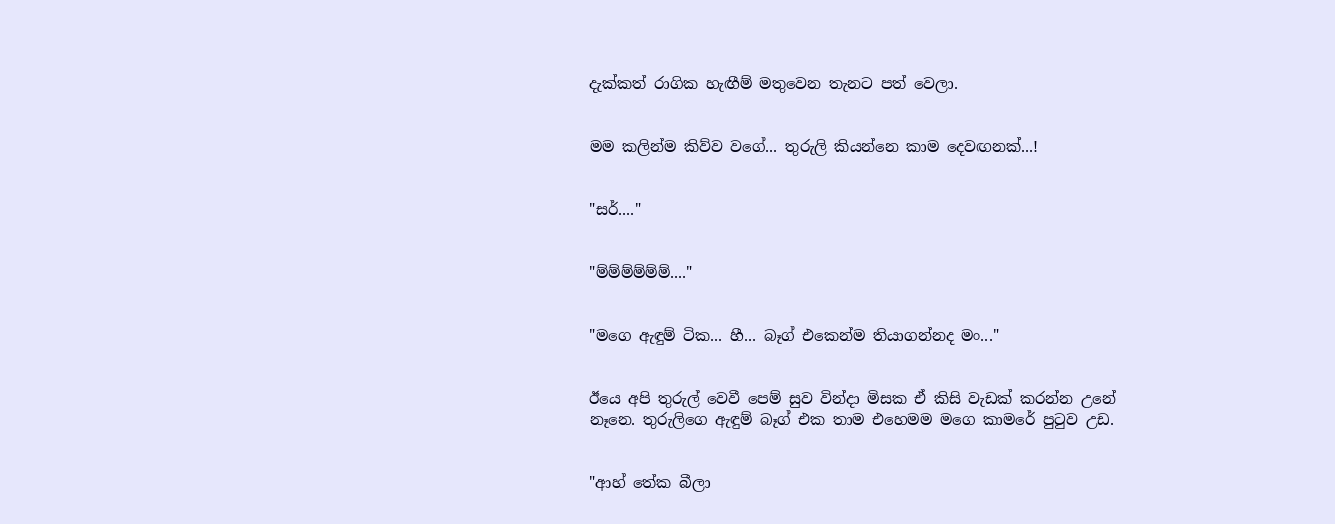දැක්කත් රාගික හැඟීම් මතුවෙන තැනට පත් වෙලා.


මම කලින්ම කිව්ව වගේ... තුරුලි කියන්නෙ කාම දෙවඟනක්...!


"සර්...."


"ම්ම්ම්ම්ම්ම්...."


"මගෙ ඇඳුම් ටික... හී... බෑග් එකෙන්ම තියාගන්නද මං..."


ඊයෙ අපි තුරුල් වෙවී පෙම් සුව වින්දා මිසක ඒ කිසි වැඩක් කරන්න උනේ නෑනෙ. තුරුලිගෙ ඇඳුම් බෑග් එක තාම එහෙමම මගෙ කාමරේ පුටුව උඩ.


"ආහ් තේක බීලා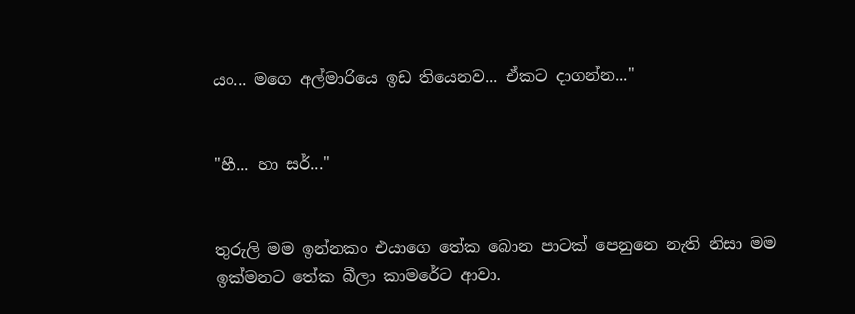යං... මගෙ අල්මාරියෙ ඉඩ තියෙනව... ඒකට දාගන්න..."


"හී... හා සර්..."


තුරුලි මම ඉන්නකං එයාගෙ තේක බොන පාටක් පෙනුනෙ නැති නිසා මම ඉක්මනට තේක බීලා කාමරේට ආවා.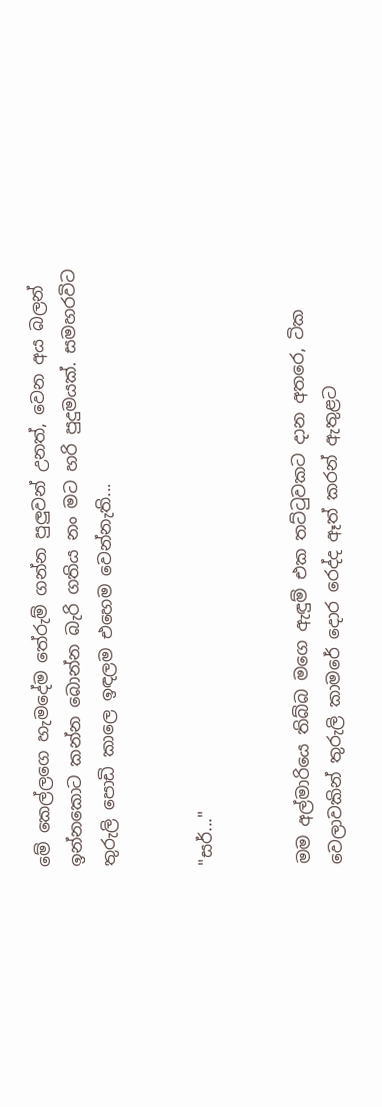මේ කෙල්ලගෙ හැමදේම තේරුම් ගන්න පුලුවන් උනත්, වෙන අය බලන් ඉන්නකොට කන්න බොන්න බැරි ගතිය නං මට හරි පුදුමයක්. සමහරවිට තුරුලි පොඩි කාලෙ ඉඳලම එහෙම වෙන්නැති...


"සර්..."


මම අල්මාරියෙ තිබ්බ මගෙ ඇඳුම් එක තට්ටුවකට දාන අතරෙ, ටික වෙලාවකින් තුරුලි කාමරේ දොර රෙද්ද ඈත් කරන් ඇතුළට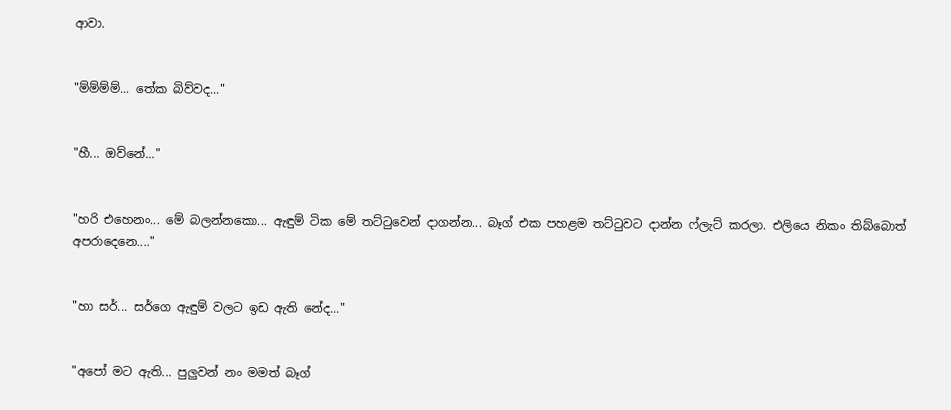ආවා.


"ම්ම්ම්ම්... තේක බිව්වද..."


"හී... ඔව්නේ..."


"හරි එහෙනං... මේ බලන්නකො... ඇඳුම් ටික මේ තට්ටුවෙන් දාගන්න... බෑග් එක පහළම තට්ටුවට දාන්න ෆ්ලැට් කරලා. එලියෙ නිකං තිබ්බොත් අපරාදෙනෙ...."


"හා සර්... සර්ගෙ ඇඳුම් වලට ඉඩ ඇති නේද..."


"අපෝ මට ඇති... පුලුවන් නං මමත් බෑග්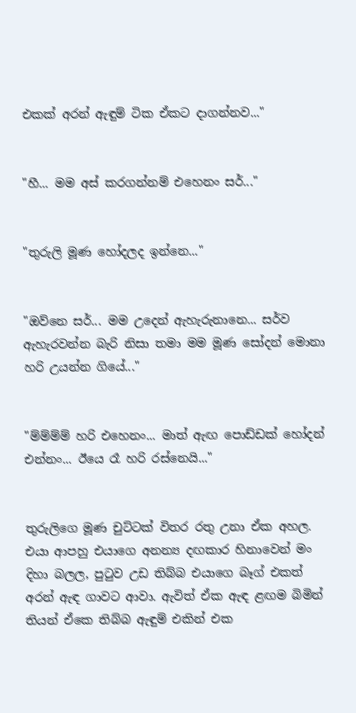එකක් අරන් ඇඳුම් ටික ඒකට දාගන්නව..."


"හී... මම අස් කරගන්නම් එහෙනං සර්..."


"තුරුලි මූණ හෝදලද ඉන්නෙ..."


"ඔව්නෙ සර්... මම උදෙන් ඇහැරුනානෙ... සර්ව ඇහැරවන්න බැරි නිසා තමා මම මූණ සෝදන් මොනා හරි උයන්න ගියේ..."


"ම්ම්ම්ම් හරි එහෙනං... මාත් ඇඟ පොඩ්ඩක් හෝදන් එන්නං... ඊයෙ රෑ හරි රස්නෙයි..."


තුරුලිගෙ මූණ චුට්ටක් විතර රතු උනා ඒක අහල. එයා ආපහු එයාගෙ අනන්‍ය දඟකාර හිනාවෙන් මං දිහා බලල, පුටුව උඩ තිබ්බ එයාගෙ බෑග් එකත් අරන් ඇඳ ගාවට ආවා. ඇවිත් ඒක ඇඳ ළඟම බිමින් තියන් ඒකෙ තිබ්බ ඇඳුම් එකින් එක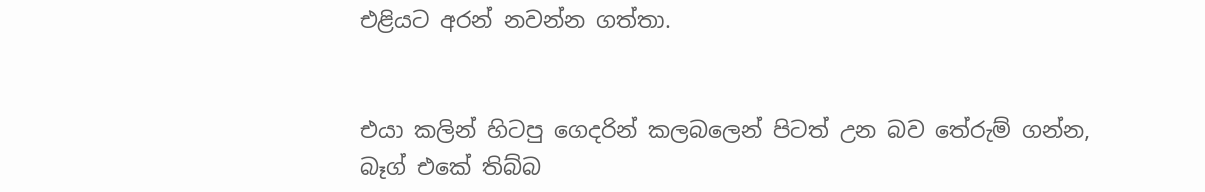එළියට අරන් නවන්න ගත්තා.


එයා කලින් හිටපු ගෙදරින් කලබලෙන් පිටත් උන බව තේරුම් ගන්න, බෑග් එකේ තිබ්බ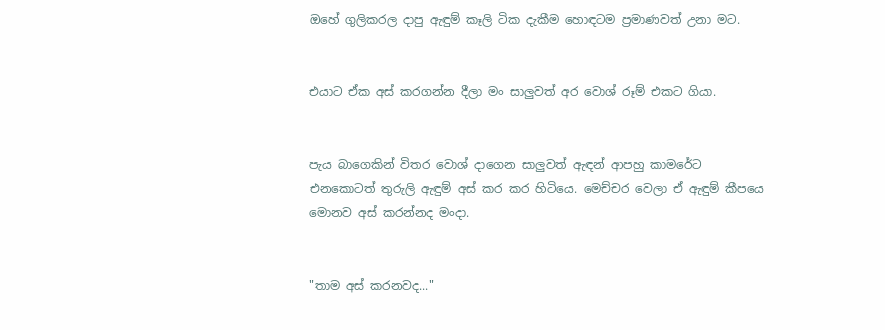ඔහේ ගුලිකරල දාපු ඇඳුම් කෑලි ටික දැකීම හොඳටම ප්‍රමාණවත් උනා මට.


එයාට ඒක අස් කරගන්න දීලා මං සාලුවත් අර වොශ් රූම් එකට ගියා.


පැය බාගෙකින් විතර වොශ් දාගෙන සාලුවත් ඇඳන් ආපහු කාමරේට එනකොටත් තුරුලි ඇඳුම් අස් කර කර හිටියෙ. මෙච්චර වෙලා ඒ ඇඳුම් කීපයෙ මොනව අස් කරන්නද මංදා.


"තාම අස් කරනවද..."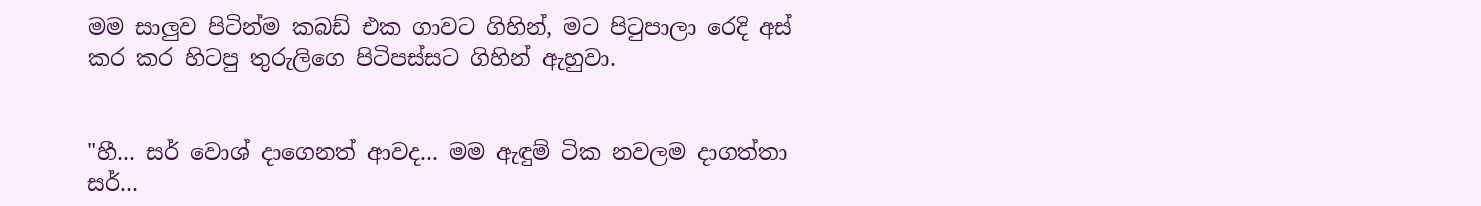මම සාලුව පිටින්ම කබඩ් එක ගාවට ගිහින්, මට පිටුපාලා රෙදි අස් කර කර හිටපු තුරුලිගෙ පිටිපස්සට ගිහින් ඇහුවා.


"හී... සර් වොශ් දාගෙනත් ආවද... මම ඇඳුම් ටික නවලම දාගත්තා සර්...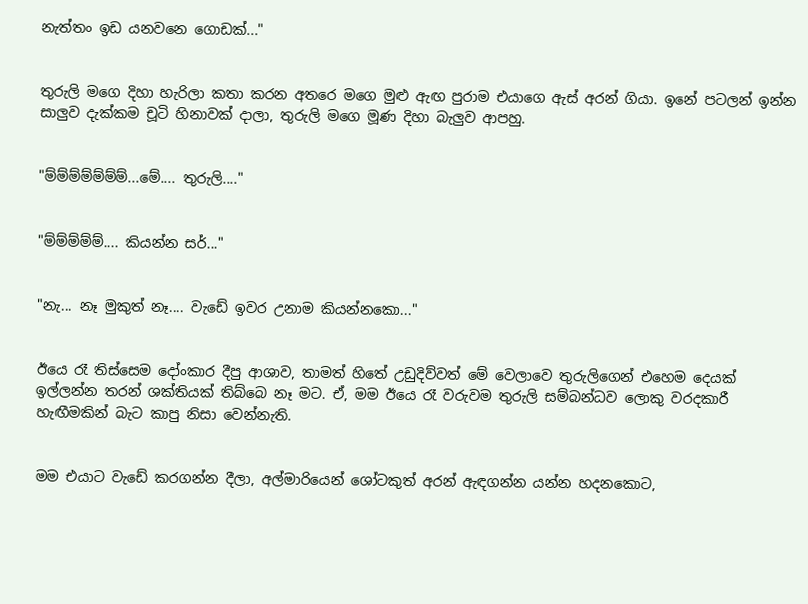නැත්තං ඉඩ යනවනෙ ගොඩක්..."


තුරුලි මගෙ දිහා හැරිලා කතා කරන අතරෙ මගෙ මුළු ඇඟ පුරාම එයාගෙ ඇස් අරන් ගියා. ඉනේ පටලන් ඉන්න සාලුව දැක්කම චූටි හිනාවක් දාලා, තුරුලි මගෙ මූණ දිහා බැලුව ආපහු.


"ම්ම්ම්ම්ම්ම්ම්...මේ.... තුරුලි...."


"ම්ම්ම්ම්ම්.... කියන්න සර්..."


"නැ... නෑ මුකුත් නෑ.... වැඩේ ඉවර උනාම කියන්නකො..."


ඊයෙ රෑ තිස්සෙම දෝංකාර දීපු ආශාව, තාමත් හිතේ උඩුදිව්වත් මේ වෙලාවෙ තුරුලිගෙන් එහෙම දෙයක් ඉල්ලන්න තරන් ශක්තියක් තිබ්බෙ නෑ මට. ඒ, මම ඊයෙ රෑ වරුවම තුරුලි සම්බන්ධව ලොකු වරදකාරී හැඟීමකින් බැට කාපු නිසා වෙන්නැති.


මම එයාට වැඩේ කරගන්න දීලා, අල්මාරියෙන් ශෝටකුත් අරන් ඇඳගන්න යන්න හදනකොට,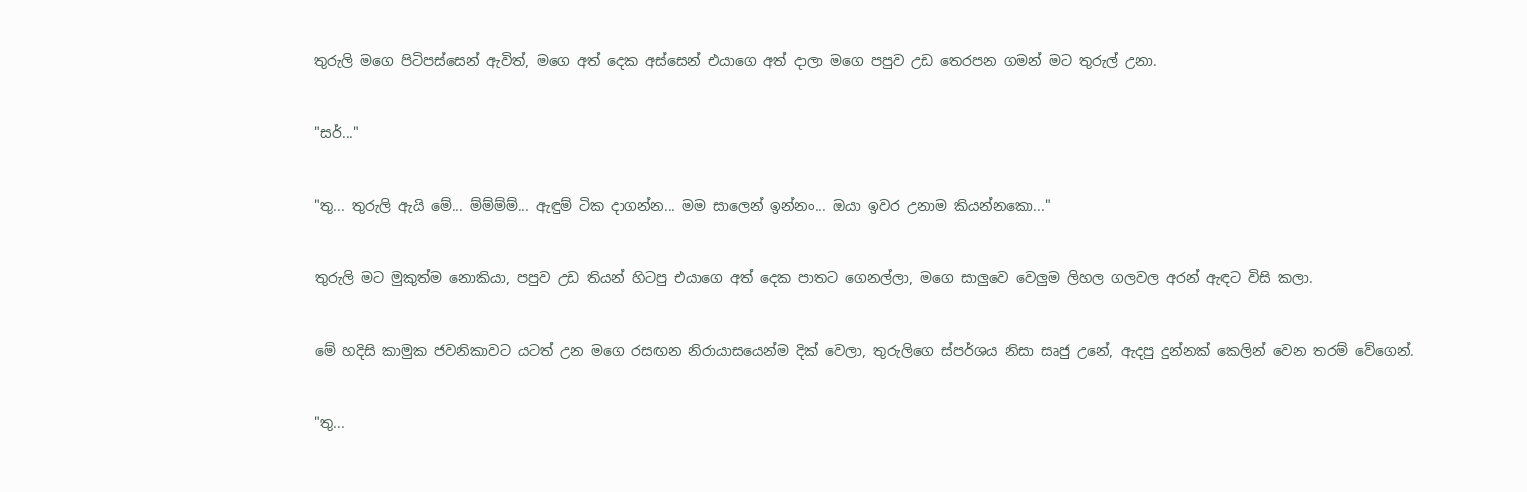තුරුලි මගෙ පිටිපස්සෙන් ඇවිත්, මගෙ අත් දෙක අස්සෙන් එයාගෙ අත් දාලා මගෙ පපුව උඩ තෙරපන ගමන් මට තුරුල් උනා.


"සර්..."


"තු... තුරුලි ඇයි මේ... ම්ම්ම්ම්... ඇඳුම් ටික දාගන්න... මම සාලෙන් ඉන්නං... ඔයා ඉවර උනාම කියන්නකො..."


තුරුලි මට මුකුත්ම නොකියා, පපුව උඩ තියන් හිටපු එයාගෙ අත් දෙක පාතට ගෙනල්ලා, මගෙ සාලුවෙ වෙලුම ලිහල ගලවල අරන් ඇඳට විසි කලා.


මේ හදිසි කාමුක ජවනිකාවට යටත් උන මගෙ රසඟන නිරායාසයෙන්ම දික් වෙලා, තුරුලිගෙ ස්පර්ශය නිසා සෘජු උනේ, ඇදපු දුන්නක් කෙලින් වෙන තරම් වේගෙන්.


"තු...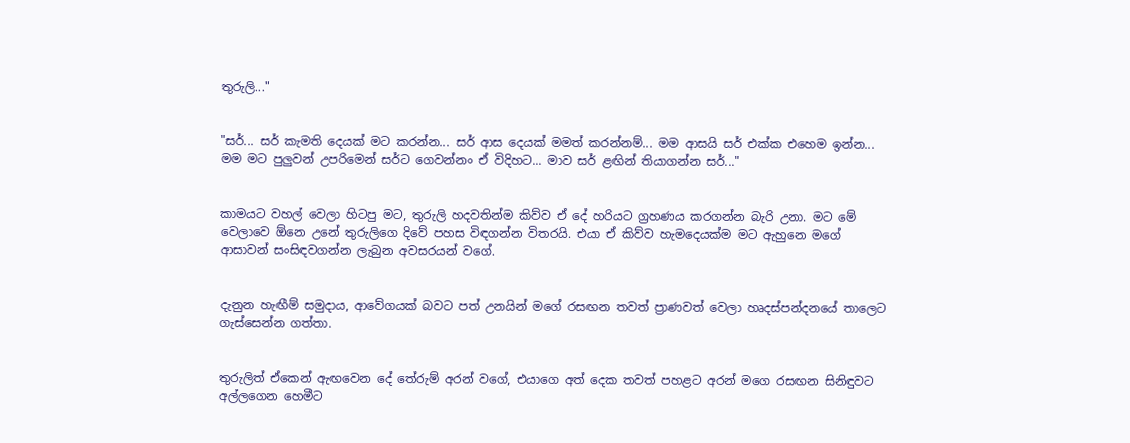තුරුලි..."


"සර්... සර් කැමති දෙයක් මට කරන්න... සර් ආස දෙයක් මමත් කරන්නම්... මම ආසයි සර් එක්ක එහෙම ඉන්න... මම මට පුලුවන් උපරිමෙන් සර්ට ගෙවන්නං ඒ විදිහට... මාව සර් ළඟින් තියාගන්න සර්..."


කාමයට වහල් වෙලා හිටපු මට, තුරුලි හදවතින්ම කිව්ව ඒ දේ හරියට ග්‍රහණය කරගන්න බැරි උනා. මට මේ වෙලාවෙ ඕනෙ උනේ තුරුලිගෙ දිවේ පහස විඳගන්න විතරයි. එයා ඒ කිව්ව හැමදෙයක්ම මට ඇහුනෙ මගේ ආසාවන් සංසිඳවගන්න ලැබුන අවසරයන් වගේ.


දැනුන හැඟීම් සමුදාය, ආවේගයක් බවට පත් උනයින් මගේ රසඟන තවත් ප්‍රාණවත් වෙලා හෘදස්පන්දනයේ තාලෙට ගැස්සෙන්න ගත්තා.


තුරුලිත් ඒකෙන් ඇඟවෙන දේ තේරුම් අරන් වගේ, එයාගෙ අත් දෙක තවත් පහළට අරන් මගෙ රසඟන සිනිඳුවට අල්ලගෙන හෙමීට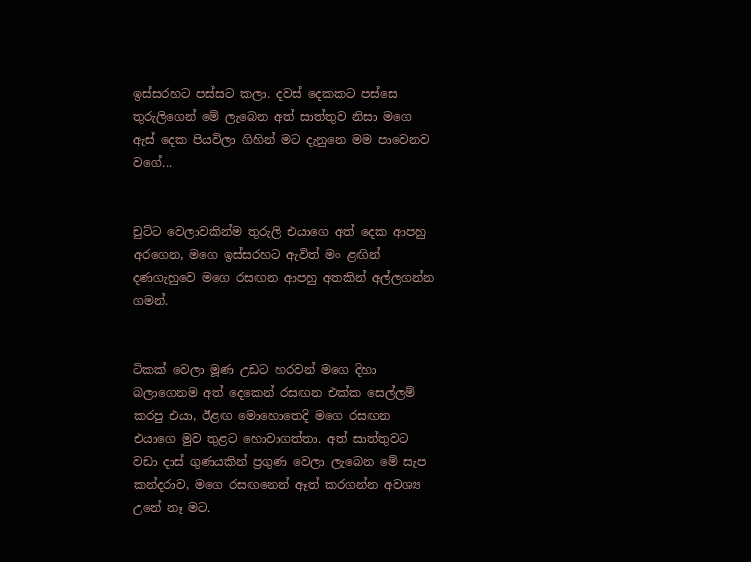ඉස්සරහට පස්සට කලා. දවස් දෙකකට පස්සෙ තුරුලිගෙන් මේ ලැබෙන අත් සාත්තුව නිසා මගෙ ඇස් දෙක පියවිලා ගිහින් මට දැනුනෙ මම පාවෙනව වගේ...


චුට්ට වෙලාවකින්ම තුරුලි එයාගෙ අත් දෙක ආපහු අරගෙන, මගෙ ඉස්සරහට ඇවිත් මං ළඟින් දණගැහුවෙ මගෙ රසඟන ආපහු අතකින් අල්ලගන්න ගමන්.


ටිකක් වෙලා මූණ උඩට හරවන් මගෙ දිහා බලාගෙනම අත් දෙකෙන් රසඟන එක්ක සෙල්ලම් කරපු එයා, ඊළඟ මොහොතෙදි මගෙ රසඟන එයාගෙ මුව තුළට හොවාගත්තා. අත් සාත්තුවට වඩා දාස් ගුණයකින් ප්‍රගුණ වෙලා ලැබෙන මේ සැප කන්දරාව, මගෙ රසඟනෙන් ඈත් කරගන්න අවශ්‍ය උනේ නෑ මට.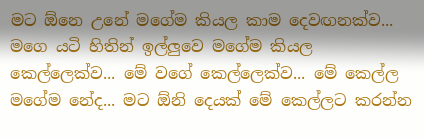මට ඕනෙ උනේ මගේම කියල කාම දෙවඟනක්ව... මගෙ යටි හිතින් ඉල්ලුවෙ මගේම කියල කෙල්ලෙක්ව... මේ වගේ කෙල්ලෙක්ව... මේ කෙල්ල මගේම නේද... මට ඕනි දෙයක් මේ කෙල්ලට කරන්න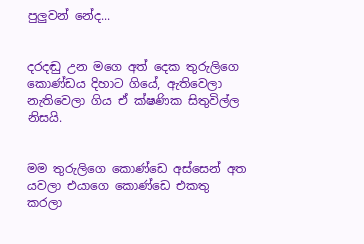පුලුවන් නේද...


දරදඬු උන මගෙ අත් දෙක තුරුලිගෙ කොණ්ඩය දිහාට ගියේ, ඇතිවෙලා නැතිවෙලා ගිය ඒ ක්ෂණික සිතුවිල්ල නිසයි.


මම තුරුලිගෙ කොණ්ඩෙ අස්සෙන් අත යවලා එයාගෙ කොණ්ඩෙ එකතු කරලා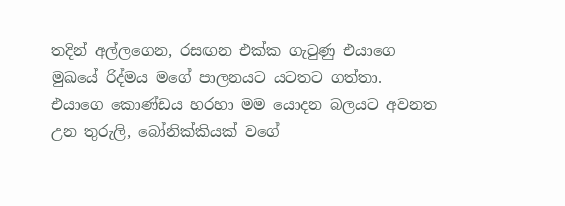තදින් අල්ලගෙන, රසඟන එක්ක ගැටුණු එයාගෙ මුඛයේ රිද්මය මගේ පාලනයට යටතට ගත්තා. එයාගෙ කොණ්ඩය හරහා මම යොදන බලයට අවනත උන තුරුලි, බෝනික්කියක් වගේ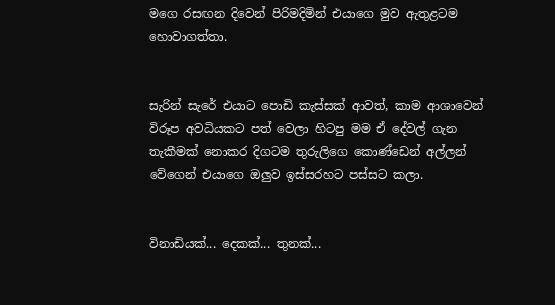මගෙ රසඟන දිවෙන් පිරිමදිමින් එයාගෙ මුව ඇතුළටම හොවාගත්තා.


සැරින් සැරේ එයාට පොඩි කැස්සක් ආවත්, කාම ආශාවෙන් විරූප අවධියකට පත් වෙලා හිටපු මම ඒ දේවල් ගැන තැකීමක් නොකර දිගටම තුරුලිගෙ කොණ්ඩෙන් අල්ලන් වේගෙන් එයාගෙ ඔලුව ඉස්සරහට පස්සට කලා.


විනාඩියක්... දෙකක්... තුනක්...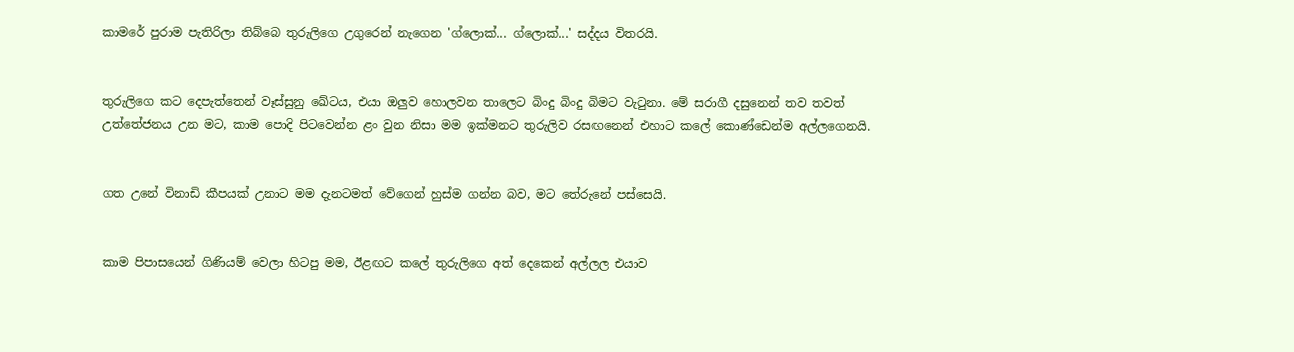කාමරේ පුරාම පැතිරිලා තිබ්බෙ තුරුලිගෙ උගුරෙන් නැගෙන 'ග්ලොක්... ග්ලොක්...' සද්දය විතරයි.


තුරුලිගෙ කට දෙපැත්තෙන් වෑස්සුනු ඛේටය, එයා ඔලුව හොලවන තාලෙට බිංදු බිංදු බිමට වැටුනා. මේ සරාගී දසුනෙන් තව තවත් උත්තේජනය උන මට, කාම පොදි පිටවෙන්න ළං වුන නිසා මම ඉක්මනට තුරුලිව රසඟනෙන් එහාට කලේ කොණ්ඩෙන්ම අල්ලගෙනයි.


ගත උනේ විනාඩි කීපයක් උනාට මම දැනටමත් වේගෙන් හුස්ම ගන්න බව, මට තේරුනේ පස්සෙයි.


කාම පිපාසයෙන් ගිණියම් වෙලා හිටපු මම, ඊළඟට කලේ තුරුලිගෙ අත් දෙකෙන් අල්ලල එයාව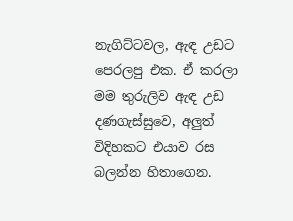නැගිට්ටවල, ඇඳ උඩට පෙරලපු එක. ඒ කරලා මම තුරුලිව ඇඳ උඩ දණගැස්සුවෙ, අලුත් විදිහකට එයාව රස බලන්න හිතාගෙන.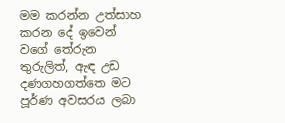මම කරන්න උත්සාහ කරන දේ ඉවෙන් වගේ තේරුන තුරුලිත්, ඇඳ උඩ දණගහගත්තෙ මට පූර්ණ අවසරය ලබා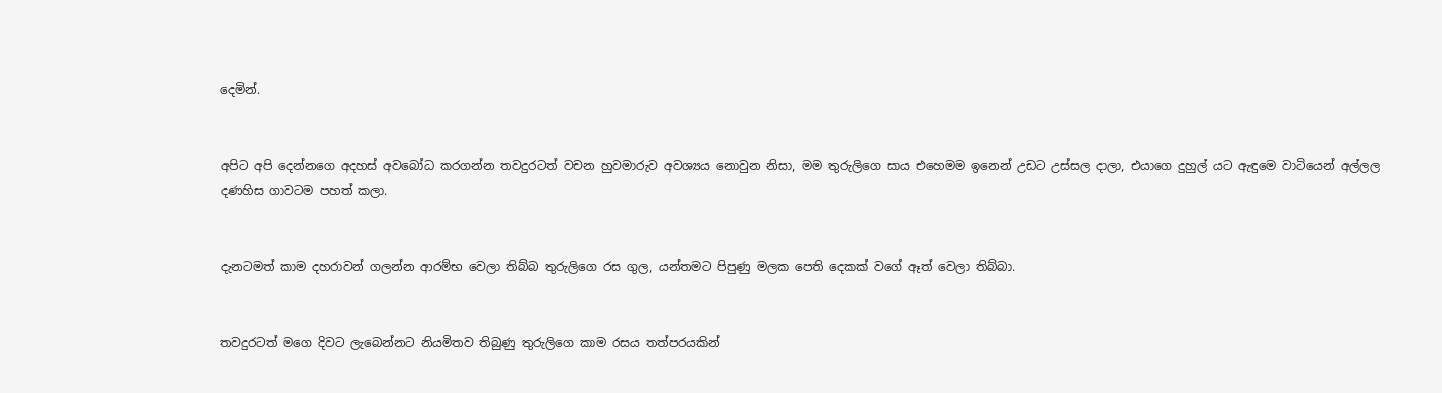දෙමින්.


අපිට අපි දෙන්නගෙ අදහස් අවබෝධ කරගන්න තවදුරටත් වචන හුවමාරුව අවශ්‍යය නොවුන නිසා, මම තුරුලිගෙ සාය එහෙමම ඉනෙන් උඩට උස්සල දාලා, එයාගෙ දුහුල් යට ඇඳුමෙ වාටියෙන් අල්ලල දණහිස ගාවටම පහත් කලා.


දැනටමත් කාම දහරාවන් ගලන්න ආරම්භ වෙලා තිබ්බ තුරුලිගෙ රස ගුල, යන්තමට පිපුණු මලක පෙති දෙකක් වගේ ඈත් වෙලා තිබ්බා.


තවදුරටත් මගෙ දිවට ලැබෙන්නට නියමිතව තිබුණු තුරුලිගෙ කාම රසය තත්පරයකින්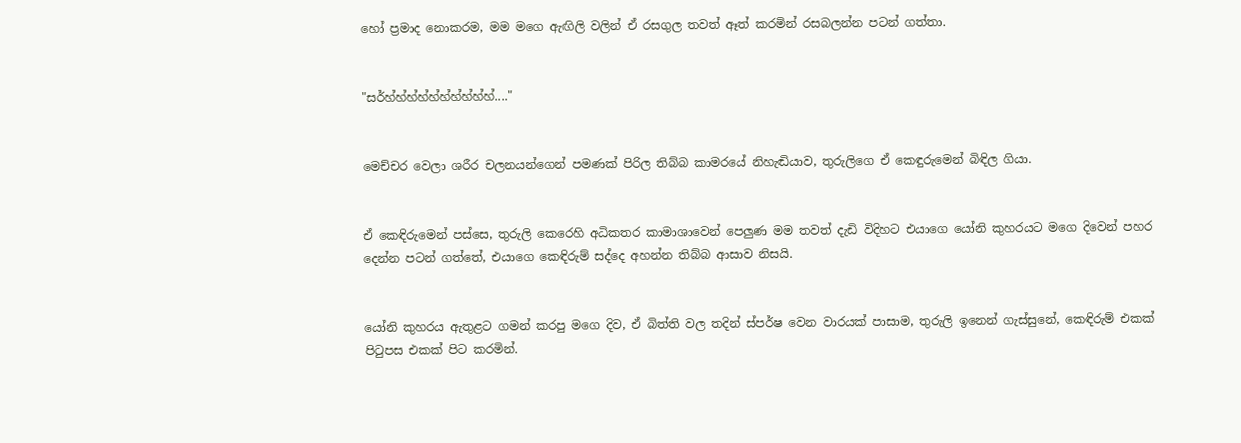හෝ ප්‍රමාද නොකරම, මම මගෙ ඇඟිලි වලින් ඒ රසගුල තවත් ඈත් කරමින් රසබලන්න පටන් ගත්තා.


"සර්හ්හ්හ්හ්හ්හ්හ්හ්හ්හ්...."


මෙච්චර වෙලා ශරීර චලනයන්ගෙන් පමණක් පිරිල තිබ්බ කාමරයේ නිහැඬියාව, තුරුලිගෙ ඒ කෙඳුරුමෙන් බිඳිල ගියා.


ඒ කෙඳිරුමෙන් පස්සෙ, තුරුලි කෙරෙහි අධිකතර කාමාශාවෙන් පෙලුණ මම තවත් දැඩි විදිහට එයාගෙ යෝනි කුහරයට මගෙ දිවෙන් පහර දෙන්න පටන් ගත්තේ, එයාගෙ කෙඳිරුම් සද්දෙ අහන්න තිබ්බ ආසාව නිසයි.


යෝනි කුහරය ඇතුළට ගමන් කරපු මගෙ දිව, ඒ බිත්ති වල තදින් ස්පර්ෂ වෙන වාරයක් පාසාම, තුරුලි ඉනෙන් ගැස්සුනේ, කෙඳිරුම් එකක් පිටුපස එකක් පිට කරමින්.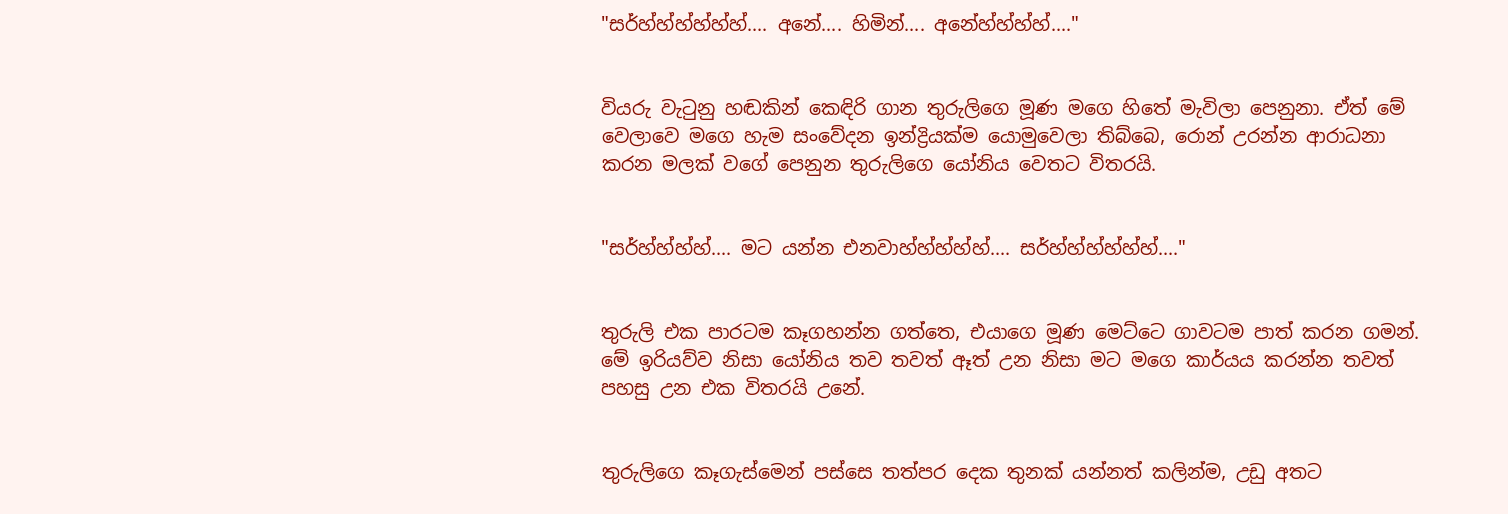"සර්හ්හ්හ්හ්හ්හ්.... අනේ.... හිමින්.... අනේහ්හ්හ්හ්...."


වියරු වැටුනු හඬකින් කෙඳිරි ගාන තුරුලිගෙ මූණ මගෙ හිතේ මැවිලා පෙනුනා. ඒත් මේ වෙලාවෙ මගෙ හැම සංවේදන ඉන්ද්‍රියක්ම යොමුවෙලා තිබ්බෙ, රොන් උරන්න ආරාධනා කරන මලක් වගේ පෙනුන තුරුලිගෙ යෝනිය වෙතට විතරයි.


"සර්හ්හ්හ්හ්.... මට යන්න එනවාහ්හ්හ්හ්හ්.... සර්හ්හ්හ්හ්හ්හ්...."


තුරුලි එක පාරටම කෑගහන්න ගත්තෙ, එයාගෙ මූණ මෙට්ටෙ ගාවටම පාත් කරන ගමන්. මේ ඉරියව්ව නිසා යෝනිය තව තවත් ඈත් උන නිසා මට මගෙ කාර්යය කරන්න තවත් පහසු උන එක විතරයි උනේ.


තුරුලිගෙ කෑගැස්මෙන් පස්සෙ තත්පර දෙක තුනක් යන්නත් කලින්ම, උඩු අතට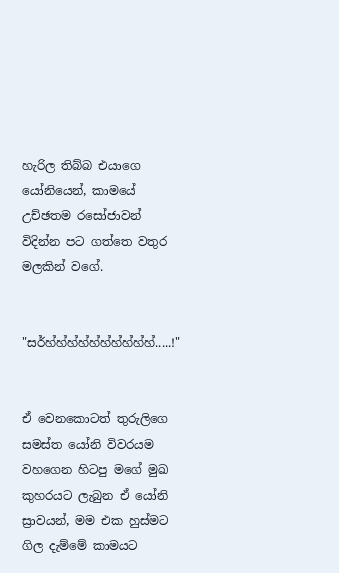හැරිල තිබ්බ එයාගෙ යෝනියෙන්, කාමයේ උච්ඡතම රසෝජාවන් විදින්න පට ගත්තෙ වතුර මලකින් වගේ.


"සර්හ්හ්හ්හ්හ්හ්හ්හ්හ්හ්.....!"


ඒ වෙනකොටත් තුරුලිගෙ සමස්ත යෝනි විවරයම වහගෙන හිටපු මගේ මුඛ කුහරයට ලැබුන ඒ යෝනි ස්‍රාවයන්, මම එක හුස්මට ගිල දැම්මේ කාමයට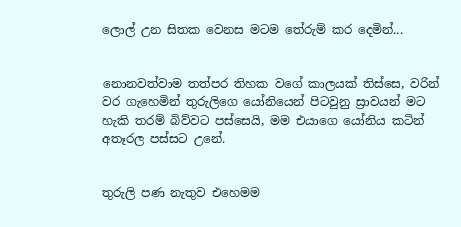ලොල් උන සිතක වෙනස මටම තේරුම් කර දෙමින්...


නොනවත්වාම තත්පර තිහක වගේ කාලයක් තිස්සෙ, වරින් වර ගැහෙමින් තුරුලිගෙ යෝනියෙන් පිටවුනු ස්‍රාවයන් මට හැකි තරම් බිව්වට පස්සෙයි, මම එයාගෙ යෝනිය කටින් අතෑරල පස්සට උනේ.


තුරුලි පණ නැතුව එහෙමම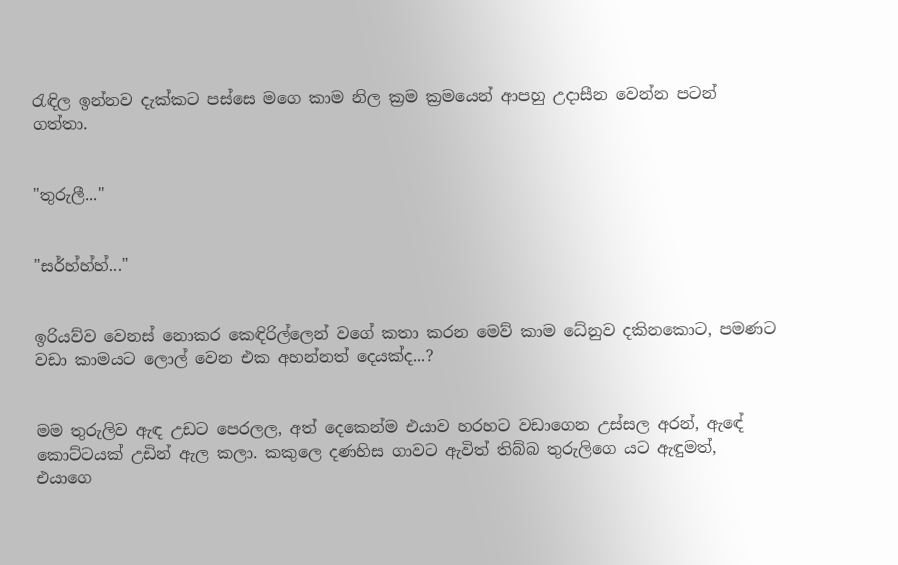රැඳිල ඉන්නව දැක්කට පස්සෙ මගෙ කාම නිල ක්‍රම ක්‍රමයෙන් ආපහු උදාසීන වෙන්න පටන් ගත්තා.


"තුරුලී..."


"සර්හ්හ්හ්..."


ඉරියව්ව වෙනස් නොකර කෙඳිරිල්ලෙන් වගේ කතා කරන මෙව් කාම ධේනුව දකිනකොට, පමණට වඩා කාමයට ලොල් වෙන එක අහන්නත් දෙයක්ද...?


මම තුරුලිව ඇඳ උඩට පෙරලල, අත් දෙකෙන්ම එයාව හරහට වඩාගෙන උස්සල අරන්, ඇඳේ කොට්ටයක් උඩින් ඇල කලා. කකුලෙ දණහිස ගාවට ඇවිත් තිබ්බ තුරුලිගෙ යට ඇඳුමත්, එයාගෙ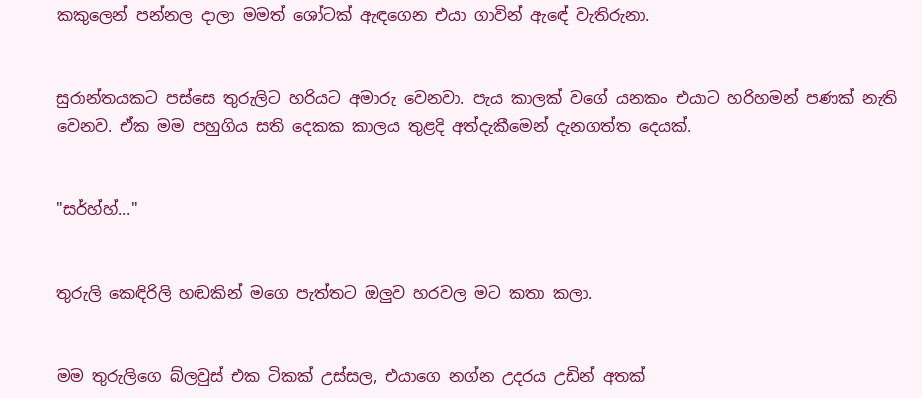කකුලෙන් පන්නල දාලා මමත් ශෝටක් ඇඳගෙන එයා ගාවින් ඇඳේ වැතිරුනා.


සුරාන්තයකට පස්සෙ තුරුලිට හරියට අමාරු වෙනවා. පැය කාලක් වගේ යනකං එයාට හරිහමන් පණක් නැති වෙනව. ඒක මම පහුගිය සති දෙකක කාලය තුළදි අත්දැකීමෙන් දැනගත්ත දෙයක්.


"සර්හ්හ්..."


තුරුලි කෙඳිරිලි හඬකින් මගෙ පැත්තට ඔලුව හරවල මට කතා කලා.


මම තුරුලිගෙ බ්ලවුස් එක ටිකක් උස්සල, එයාගෙ නග්න උදරය උඩින් අතක්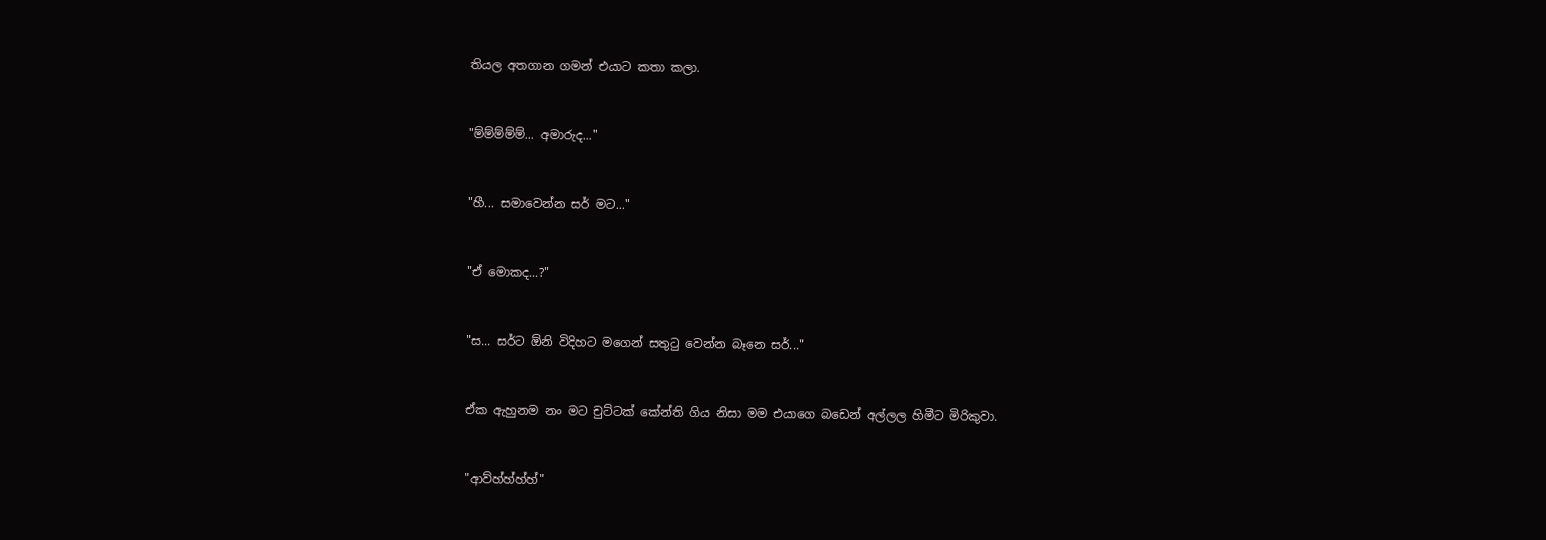තියල අතගාන ගමන් එයාට කතා කලා.


"ම්ම්ම්ම්ම්... අමාරුද..."


"හී... සමාවෙන්න සර් මට..."


"ඒ මොකද...?"


"ස... සර්ට ඕනි විදිහට මගෙන් සතුටු වෙන්න බෑනෙ සර්..."


ඒක ඇහුනම නං මට චුට්ටක් කේන්ති ගිය නිසා මම එයාගෙ බඩෙන් අල්ලල හිමීට මිරිකුවා.


"ආව්හ්හ්හ්හ්"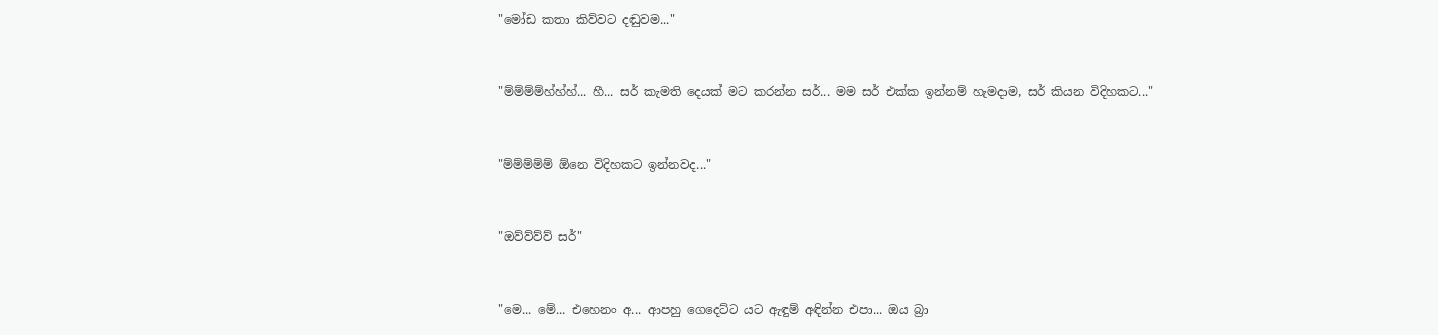"මෝඩ කතා කිව්වට දඬුවම..."


"ම්ම්ම්ම්හ්හ්හ්... හී... සර් කැමති දෙයක් මට කරන්න සර්... මම සර් එක්ක ඉන්නම් හැමදාම, සර් කියන විදිහකට..."


"ම්ම්ම්ම්ම් ඕනෙ විදිහකට ඉන්නවද..."


"ඔව්ව්ව්ව් සර්"


"මෙ... මේ... එහෙනං අ... ආපහු ගෙදෙට්ට යට ඇඳුම් අඳින්න එපා... ඔය බ්‍රා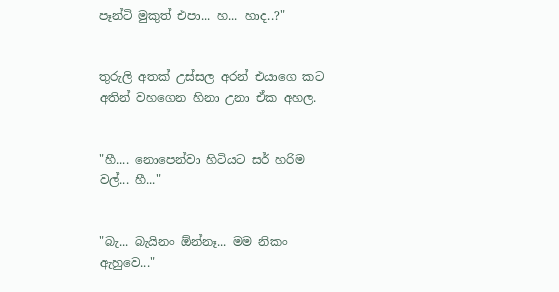පෑන්ටි මුකුත් එපා... හ... හාද..?"


තුරුලි අතක් උස්සල අරන් එයාගෙ කට අතින් වහගෙන හිනා උනා ඒක අහල.


"හී.... නොපෙන්වා හිටියට සර් හරිම වල්... හී..."


"බැ... බැයිනං ඕන්නෑ... මම නිකං ඇහුවෙ..."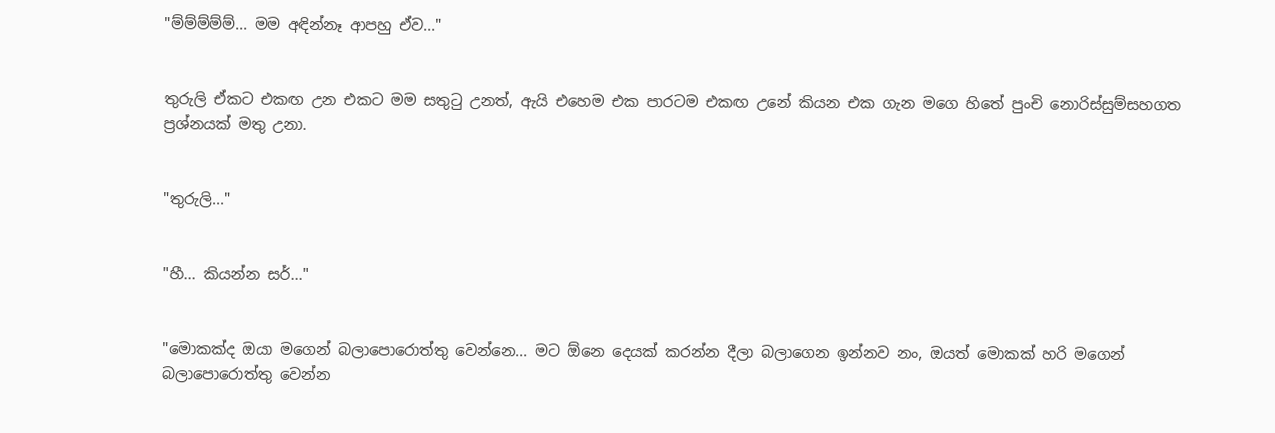"ම්ම්ම්ම්ම්... මම අඳින්නෑ ආපහු ඒව..."


තුරුලි ඒකට එකඟ උන එකට මම සතුටු උනත්, ඇයි එහෙම එක පාරටම එකඟ උනේ කියන එක ගැන මගෙ හිතේ පුංචි නොරිස්සුම්සහගත ප්‍රශ්නයක් මතු උනා.


"තුරුලි..."


"හී... කියන්න සර්..."


"මොකක්ද ඔයා මගෙන් බලාපොරොත්තු වෙන්නෙ... මට ඕනෙ දෙයක් කරන්න දීලා බලාගෙන ඉන්නව නං, ඔයත් මොකක් හරි මගෙන් බලාපොරොත්තු වෙන්න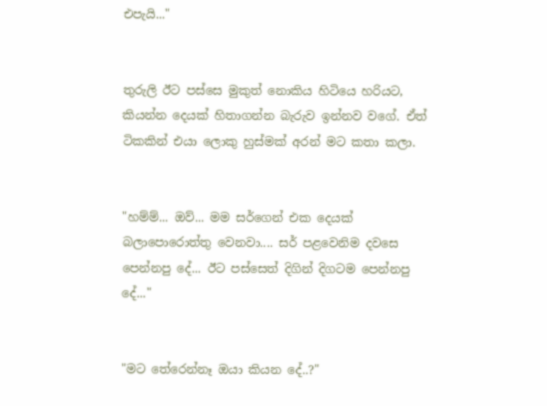එපැයි..."


තුරුලි ඊට පස්සෙ මුකුත් නොකිය හිටියෙ හරියට, කියන්න දෙයක් හිතාගන්න බැරුව ඉන්නව වගේ. ඒත් ටිකකින් එයා ලොකු හුස්මක් අරන් මට කතා කලා.


"හම්ම්... ඔව්... මම සර්ගෙන් එක දෙයක් බලාපොරොත්තු වෙනවා.... සර් පළවෙනිම දවසෙ පෙන්නපු දේ... ඊට පස්සෙත් දිගින් දිගටම පෙන්නපු දේ..."


"මට තේරෙන්නෑ ඔයා කියන දේ..?"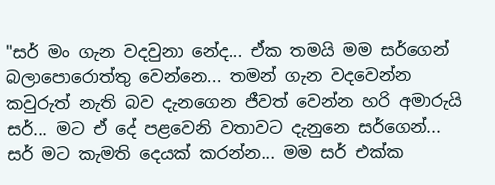"සර් මං ගැන වදවුනා නේද... ඒක තමයි මම සර්ගෙන් බලාපොරොත්තු වෙන්නෙ... තමන් ගැන වදවෙන්න කවුරුත් නැති බව දැනගෙන ජීවත් වෙන්න හරි අමාරුයි සර්... මට ඒ දේ පළවෙනි වතාවට දැනුනෙ සර්ගෙන්... සර් මට කැමති දෙයක් කරන්න... මම සර් එක්ක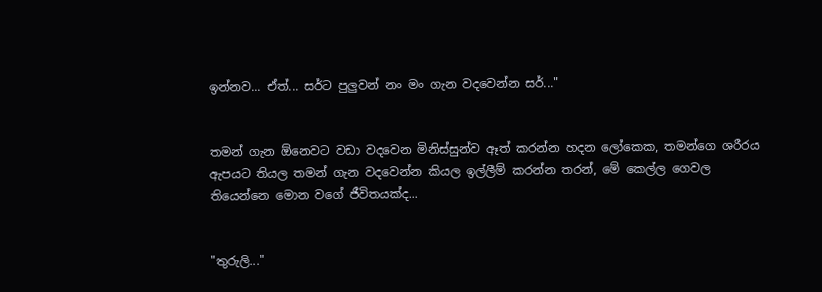ඉන්නව... ඒත්... සර්ට පුලුවන් නං මං ගැන වදවෙන්න සර්..."


තමන් ගැන ඕනෙවට වඩා වදවෙන මිනිස්සුන්ව ඈත් කරන්න හදන ලෝකෙක, තමන්ගෙ ශරීරය ඇපයට තියල තමන් ගැන වදවෙන්න කියල ඉල්ලීම් කරන්න තරන්, මේ කෙල්ල ගෙවල තියෙන්නෙ මොන වගේ ජීවිතයක්ද...


"තුරුලි..."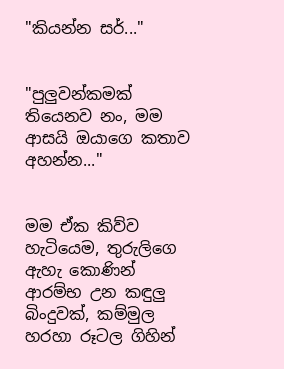"කියන්න සර්..."


"පුලුවන්කමක් තියෙනව නං, මම ආසයි ඔයාගෙ කතාව අහන්න..."


මම ඒක කිව්ව හැටියෙම, තුරුලිගෙ ඇහැ කොණින් ආරම්භ උන කඳුලු බිංදුවක්, කම්මුල හරහා රූටල ගිහින්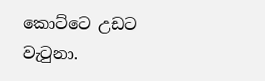කොට්ටෙ උඩට වැටුනා.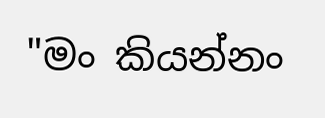"මං කියන්නං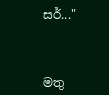සර්..."



මතු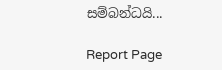සම්බන්ධයි...

Report Page